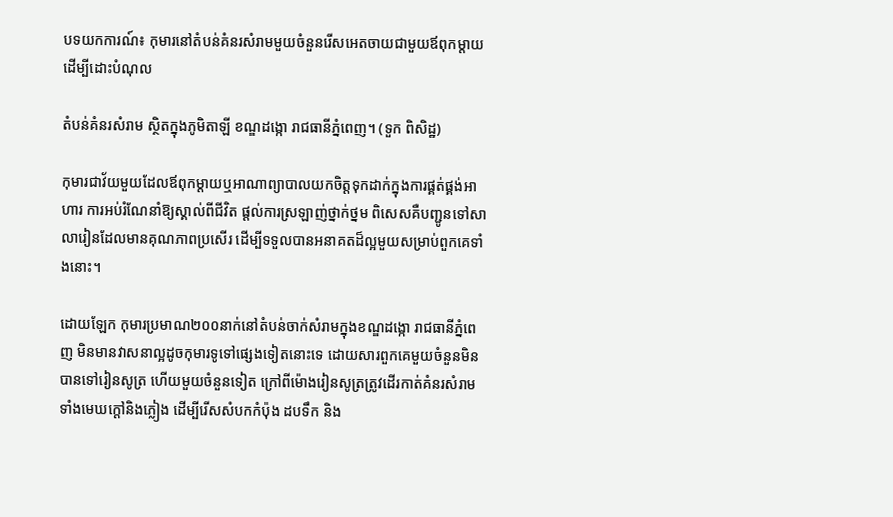បទយកការណ៍៖ កុមារនៅតំបន់គំនរសំរាមមួយចំនួនរើសអេតចាយជាមួយឪពុកម្ដាយដើម្បីដោះបំណុល

តំបន់គំនរសំរាម ស្ថិតក្នុងភូមិតាឡី ខណ្ឌដង្កោ រាជធានីភ្នំពេញ។ (ទួក ពិសិដ្ឋ)

កុមារជាវ័យមួយដែលឪពុកម្ដាយឬអាណាព្យាបាលយកចិត្តទុកដាក់ក្នុងការផ្គត់ផ្គង់អាហារ ការអប់រំណែនាំឱ្យស្គាល់ពីជីវិត ផ្ដល់ការស្រឡាញ់ថ្នាក់ថ្នម ពិសេសគឺបញ្ជូនទៅសាលារៀនដែលមានគុណភាពប្រសើរ ដើម្បីទទួលបានអនាគតដ៏ល្អមួយសម្រាប់ពួកគេទាំងនោះ។

ដោយឡែក កុមារប្រមាណ២០០នាក់នៅតំបន់ចាក់សំរាមក្នុងខណ្ឌដង្កោ រាជធានីភ្នំពេញ មិនមានវាសនាល្អដូចកុមារទូទៅផ្សេងទៀតនោះទេ ដោយសារពួកគេមួយចំនួនមិនបានទៅរៀនសូត្រ ហើយមួយចំនួនទៀត ក្រៅពីម៉ោងរៀនសូត្រត្រូវដើរកាត់គំនរសំរាមទាំងមេឃក្ដៅនិងភ្លៀង ដើម្បីរើសសំបកកំប៉ុង ដបទឹក និង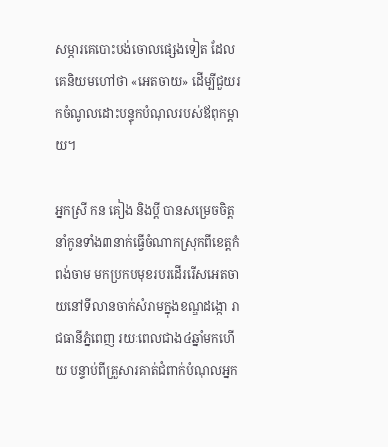សម្ភារគេបោះបង់ចោលផ្សេងទៀត ដែលគេនិយមហៅថា «អេតចាយ» ដើម្បីជួយរកចំណូលដោះបន្ទុកបំណុលរបស់ឪពុកម្តាយ។

អ្នកស្រី កន គៀង និងប្ដី បានសម្រេចចិត្តនាំកូនទាំង៣នាក់ធ្វើចំណាកស្រុកពីខេត្តកំពង់ចាម មកប្រកបមុខរបរដើររើសអេតចាយនៅទីលានចាក់សំរាមក្នុងខណ្ឌដង្កោ រាជធានីភ្នំពេញ រយៈពេលជាង៤ឆ្នាំមកហើយ បន្ទាប់ពីគ្រួសារគាត់ជំពាក់បំណុលអ្នក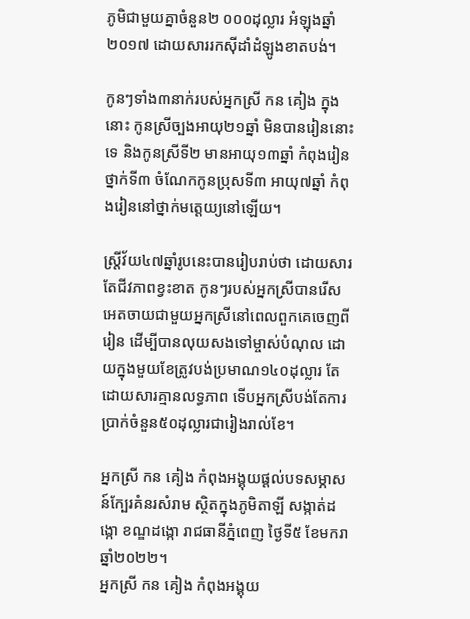ភូមិជាមួយគ្នាចំនួន២ ០០០ដុល្លារ អំឡុងឆ្នាំ២០១៧ ដោយសាររកស៊ីដាំដំឡូងខាតបង់។

កូនៗទាំង៣នាក់របស់អ្នកស្រី កន គៀង ក្នុងនោះ កូនស្រីច្បងអាយុ២១ឆ្នាំ មិនបានរៀននោះទេ និងកូនស្រីទី២ មានអាយុ១៣ឆ្នាំ កំពុងរៀនថ្នាក់ទី៣ ចំណែកកូនប្រុសទី៣ អាយុ៧ឆ្នាំ កំពុងរៀននៅថ្នាក់មត្តេយ្យនៅឡើយ។

ស្រ្តីវ័យ៤៧ឆ្នាំរូបនេះបានរៀបរាប់ថា ដោយសារតែជីវភាពខ្វះខាត កូនៗរបស់អ្នកស្រីបានរើសអេតចាយជាមួយអ្នកស្រីនៅពេលពួកគេចេញពីរៀន ដើម្បីបានលុយសងទៅម្ចាស់បំណុល ដោយក្នុងមួយខែត្រូវបង់ប្រមាណ១៤០ដុល្លារ តែដោយសារគ្មានលទ្ធភាព ទើបអ្នកស្រីបង់តែការប្រាក់ចំនួន៥០ដុល្លារជារៀងរាល់ខែ។

អ្នកស្រី កន គៀង កំពុងអង្គុយផ្ដល់បទសម្ភាសន៍ក្បែរគំនរសំរាម ស្ថិតក្នុងភូមិតាឡី សង្កាត់ដង្កោ ខណ្ឌដង្កោ រាជធានីភ្នំពេញ ថ្ងៃទី៥ ខែមករា ឆ្នាំ២០២២។
អ្នកស្រី កន គៀង កំពុងអង្គុយ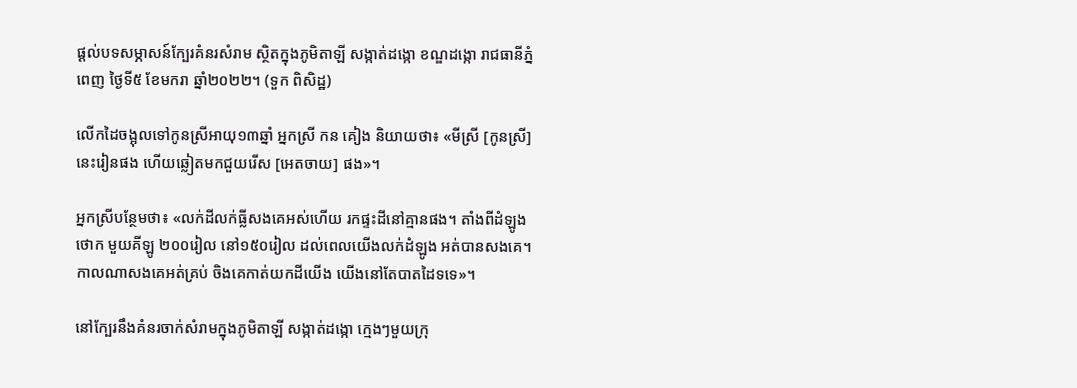ផ្ដល់បទសម្ភាសន៍ក្បែរគំនរសំរាម ស្ថិតក្នុងភូមិតាឡី សង្កាត់ដង្កោ ខណ្ឌដង្កោ រាជធានីភ្នំពេញ ថ្ងៃទី៥ ខែមករា ឆ្នាំ២០២២។ (ទួក ពិសិដ្ឋ)

លើកដៃចង្អុលទៅកូនស្រីអាយុ១៣ឆ្នាំ អ្នកស្រី កន គៀង និយាយថា៖ «មីស្រី [កូនស្រី] នេះរៀនផង ហើយឆ្លៀតមកជួយរើស [អេតចាយ] ផង»។

អ្នកស្រីបន្ថែមថា៖ «លក់ដីលក់ធ្លីសងគេអស់ហើយ រកផ្ទះដីនៅគ្មានផង។ តាំងពីដំឡូងថោក មួយគីឡូ ២០០រៀល នៅ១៥០រៀល ដល់ពេលយើងលក់ដំឡូង អត់បានសងគេ។ កាលណាសងគេអត់គ្រប់ ចិងគេកាត់យកដីយើង យើងនៅតែបាតដៃទទេ»។

នៅក្បែរនឹងគំនរចាក់សំរាមក្នុងភូមិតាឡី សង្កាត់ដង្កោ ក្មេងៗមួយក្រុ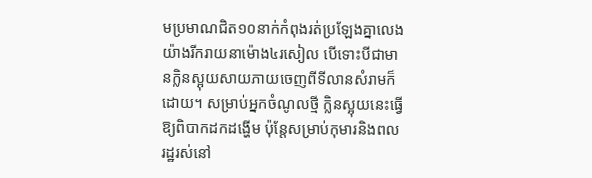មប្រមាណជិត១០នាក់កំពុងរត់ប្រឡែងគ្នាលេងយ៉ាងរីករាយនាម៉ោង៤រសៀល បើទោះបីជាមានក្លិនស្អុយសាយភាយចេញពីទីលានសំរាមក៏ដោយ។ សម្រាប់អ្នកចំណូលថ្មី កិ្លនស្អុយនេះធ្វើឱ្យពិបាកដកដង្ហើម ប៉ុន្តែសម្រាប់កុមារនិងពលរដ្ឋរស់នៅ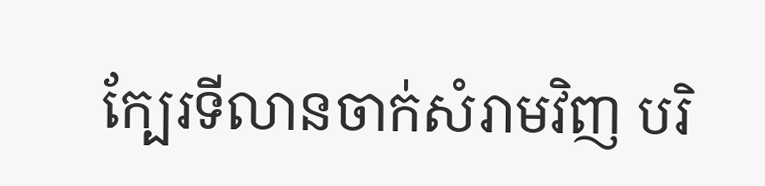ក្បែរទីលានចាក់សំរាមវិញ បរិ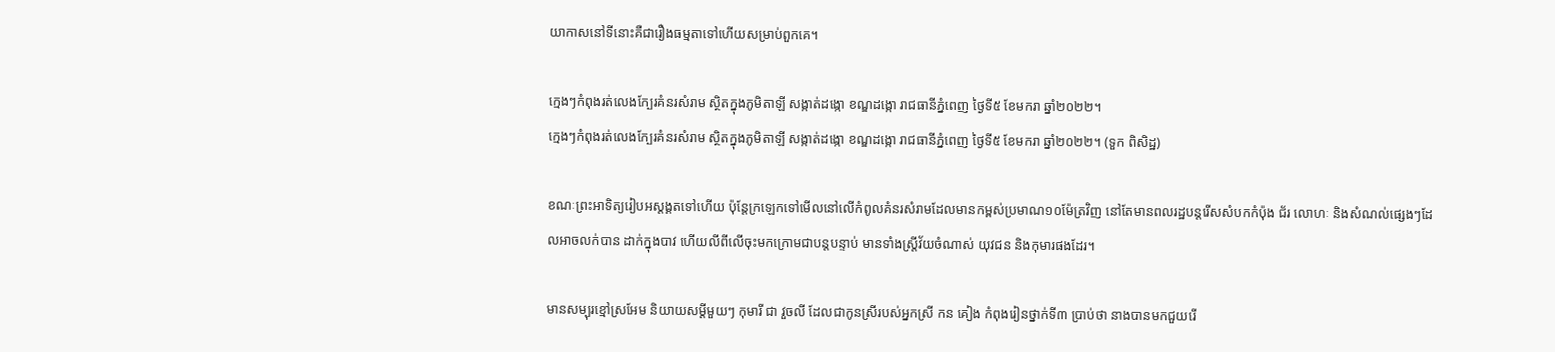យាកាសនៅទីនោះគឺជារឿងធម្មតាទៅហើយសម្រាប់ពួកគេ។

ក្មេងៗកំពុងរត់លេងក្បែរគំនរសំរាម ស្ថិតក្នុងភូមិតាឡី សង្កាត់ដង្កោ ខណ្ឌដង្កោ រាជធានីភ្នំពេញ ថ្ងៃទី៥ ខែមករា ឆ្នាំ២០២២។
ក្មេងៗកំពុងរត់លេងក្បែរគំនរសំរាម ស្ថិតក្នុងភូមិតាឡី សង្កាត់ដង្កោ ខណ្ឌដង្កោ រាជធានីភ្នំពេញ ថ្ងៃទី៥ ខែមករា ឆ្នាំ២០២២។ (ទួក ពិសិដ្ឋ)

ខណៈព្រះអាទិត្យរៀបអស្ដង្គតទៅហើយ ប៉ុន្តែក្រឡេកទៅមើលនៅលើកំពូលគំនរសំរាមដែលមានកម្ពស់ប្រមាណ១០ម៉ែត្រវិញ នៅតែមានពលរដ្ឋបន្តរើសសំបកកំប៉ុង ជ័រ លោហៈ និងសំណល់ផ្សេងៗដែលអាចលក់បាន ដាក់ក្នុងបាវ ហើយលីពីលើចុះមកក្រោមជាបន្តបន្ទាប់ មានទាំងស្រី្តវ័យចំណាស់ យុវជន និងកុមារផងដែរ។

មានសម្បុរខ្មៅស្រអែម និយាយសម្ដីមួយៗ កុមារី ជា វួចលី ដែលជាកូនស្រីរបស់អ្នកស្រី កន គៀង កំពុងរៀនថ្នាក់ទី៣ ប្រាប់ថា នាងបានមកជួយរើ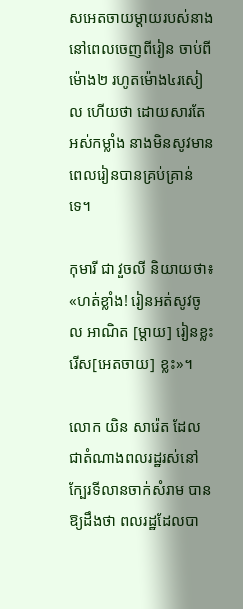សអេតចាយម្ដាយរបស់នាង នៅពេលចេញពីរៀន ចាប់ពីម៉ោង២ រហូតម៉ោង៤រសៀល ហើយថា ដោយសារតែអស់កម្លាំង នាងមិនសូវមានពេលរៀនបានគ្រប់គ្រាន់ទេ។

កុមារី ជា វួចលី និយាយថា៖ «ហត់ខ្លាំង! រៀនអត់សូវចូល អាណិត [ម្ដាយ] រៀនខ្លះ រើស[អេតចាយ] ខ្លះ»។

លោក យិន សារ៉េត ដែលជាតំណាងពលរដ្ឋរស់នៅក្បែរទីលានចាក់សំរាម បានឱ្យដឹងថា ពលរដ្ឋដែលបា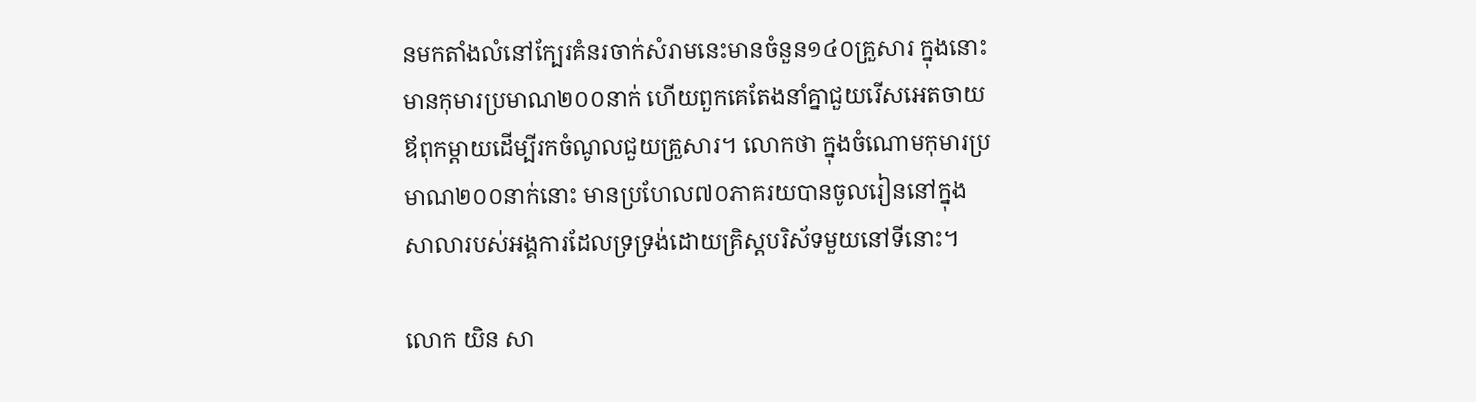នមកតាំងលំនៅក្បែរគំនរចាក់សំរាមនេះមានចំនួន១៤០គ្រួសារ ក្នុងនោះមានកុមារប្រមាណ២០០នាក់ ហើយពួកគេតែងនាំគ្នាជួយរើសអេតចាយឪពុកម្ដាយដើម្បីរកចំណូលជួយគ្រួសារ។ លោកថា ក្នុងចំណោមកុមារប្រមាណ២០០នាក់នោះ មានប្រហែល៧០ភាគរយបានចូលរៀននៅក្នុងសាលារបស់អង្គការដែលទ្រទ្រង់ដោយគ្រិស្តបរិស័ទមួយនៅទីនោះ។

លោក យិន សា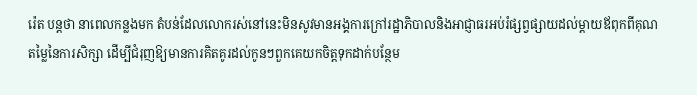រ៉េត បន្តថា នាពេលកន្លងមក តំបន់ដែលលោករស់នៅនេះមិនសូវមានអង្គការក្រៅរដ្ឋាភិបាលនិងអាជ្ញាធរអប់រំផ្សព្វផ្សាយដល់ម្ដាយឪពុកពីគុណតម្លៃនៃការសិក្សា ដើម្បីជំរុញឱ្យមានការគិតគូរដល់កូនៗពួកគេយកចិត្តទុកដាក់បន្ថែម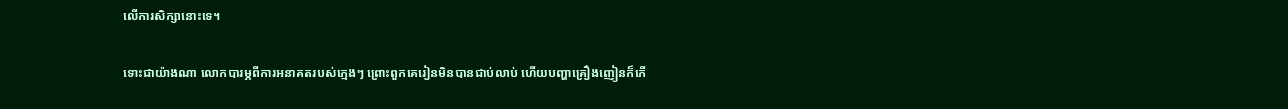លើការសិក្សានោះទេ។

ទោះជាយ៉ាងណា លោកបារម្ភពីការអនាគតរបស់ក្មេងៗ ព្រោះពួកគេរៀនមិនបានជាប់លាប់ ហើយបញ្ហាគ្រឿងញៀនក៏កើ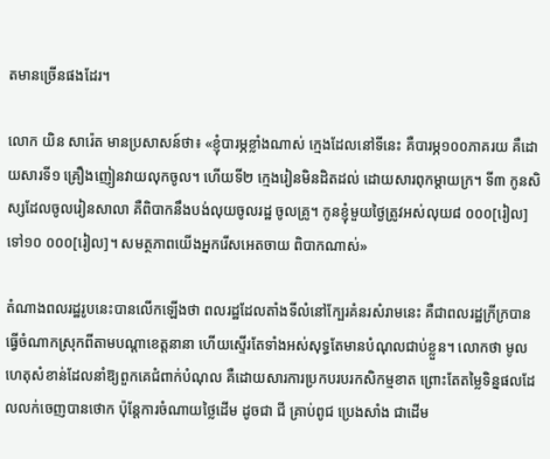តមានច្រើនផងដែរ។

លោក យិន សារ៉េត មានប្រសាសន៍ថា៖ «ខ្ញុំបារម្ភខ្លាំងណាស់ ក្មេងដែលនៅទីនេះ គឺបារម្ភ១០០ភាគរយ គឺដោយសារទី១ គ្រឿងញៀនវាយលុកចូល។ ហើយទី២ ក្មេងរៀនមិនដិតដល់ ដោយសារពុកម្ដាយក្រ។ ទី៣ កូនសិស្សដែលចូលរៀនសាលា គឺពិបាកនឹងបង់លុយចូលរដ្ឋ ចូលគ្រូ។ កូនខ្ញុំមួយថ្ងៃត្រូវអស់លុយ៨ ០០០[រៀល] ទៅ១០ ០០០[រៀល]។ សមត្ថភាពយើងអ្នករើសអេតចាយ ពិបាកណាស់»

តំណាងពលរដ្ឋរូបនេះបានលើកឡើងថា ពលរដ្ឋដែលតាំងទីលំនៅក្បែរគំនរសំរាមនេះ គឺជាពលរដ្ឋក្រីក្របានធ្វើចំណាកស្រុកពីតាមបណ្ដាខេត្តនានា ហើយស្ទើរតែទាំងអស់សុទ្ធតែមានបំណុលជាប់ខ្លួន។ លោកថា មូលហេតុសំខាន់ដែលនាំឱ្យពួកគេជំពាក់បំណុល គឺដោយសារការប្រកបរបរកសិកម្មខាត ព្រោះតែតម្លៃទិន្នផលដែលលក់ចេញបានថោក ប៉ុន្តែការចំណាយថ្លៃដើម ដូចជា ជី គ្រាប់ពូជ ប្រេងសាំង ជាដើម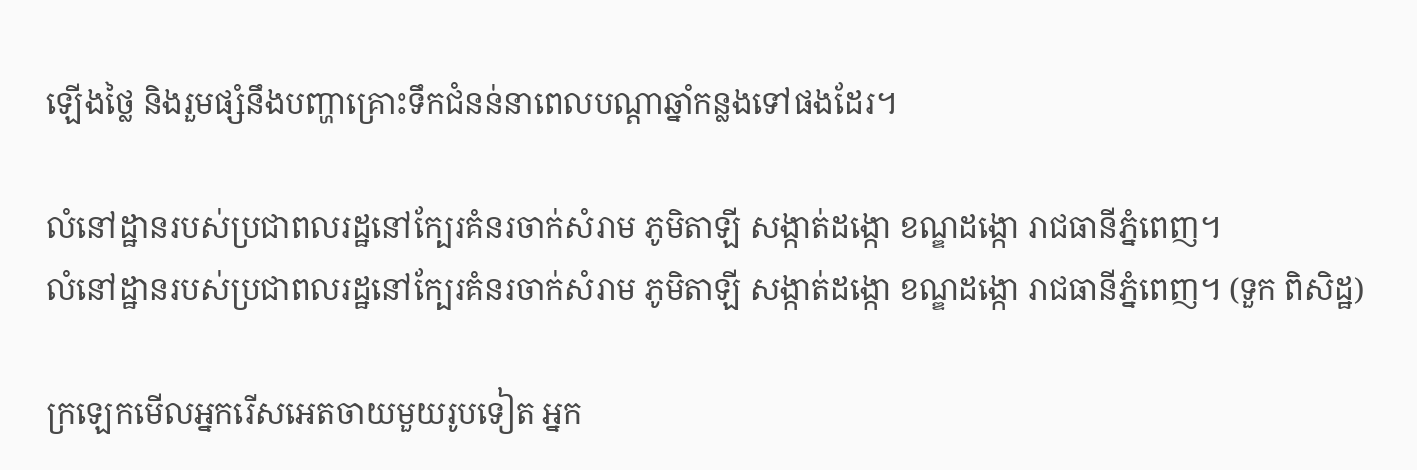ឡើងថ្លៃ និងរួមផ្សំនឹងបញ្ហាគ្រោះទឹកជំនន់នាពេលបណ្ដាឆ្នាំកន្លងទៅផងដែរ។

លំនៅដ្ឋានរបស់ប្រជាពលរដ្ឋនៅក្បែរគំនរចាក់សំរាម ភូមិតាឡី សង្កាត់ដង្កោ ខណ្ឌដង្កោ រាជធានីភ្នំពេញ។
លំនៅដ្ឋានរបស់ប្រជាពលរដ្ឋនៅក្បែរគំនរចាក់សំរាម ភូមិតាឡី សង្កាត់ដង្កោ ខណ្ឌដង្កោ រាជធានីភ្នំពេញ។ (ទួក ពិសិដ្ឋ)

ក្រឡេកមើលអ្នករើសអេតចាយមួយរូបទៀត អ្នក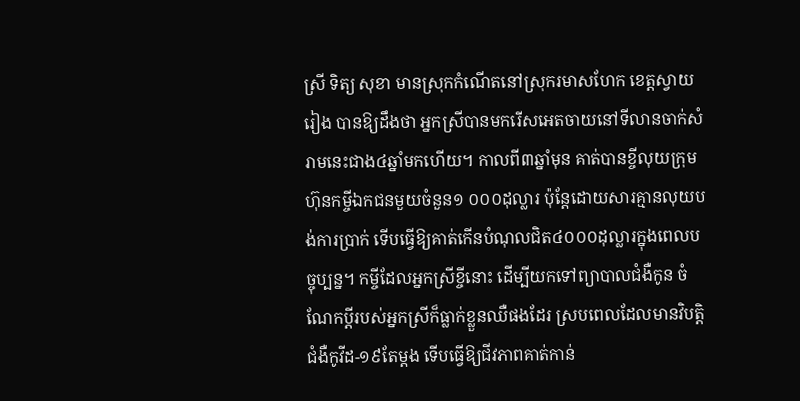ស្រី ទិត្យ សុខា មានស្រុកកំណើតនៅស្រុករមាសហែក ខេត្តស្វាយរៀង បានឱ្យដឹងថា អ្នកស្រីបានមករើសអេតចាយនៅទីលានចាក់សំរាមនេះជាង៤ឆ្នាំមកហើយ។ កាលពី៣ឆ្នាំមុន គាត់បានខ្ចីលុយក្រុមហ៊ុនកម្ចីឯកជនមួយចំនួន១ ០០០ដុល្លារ ប៉ុន្តែដោយសារគ្មានលុយបង់ការប្រាក់ ទើបធ្វើឱ្យគាត់កើនបំណុលជិត៤០០០ដុល្លារក្នុងពេលបច្ចុប្បន្ន។ កម្ចីដែលអ្នកស្រីខ្ចីនោះ ដើម្បីយកទៅព្យាបាលជំងឺកូន ចំណែកប្ដីរបស់អ្នកស្រីក៏ធ្លាក់ខ្លួនឈឺផងដែរ ស្របពេលដែលមានវិបត្តិជំងឺកូវីដ-១៩តែម្ដង ទើបធ្វើឱ្យជីវភាពគាត់កាន់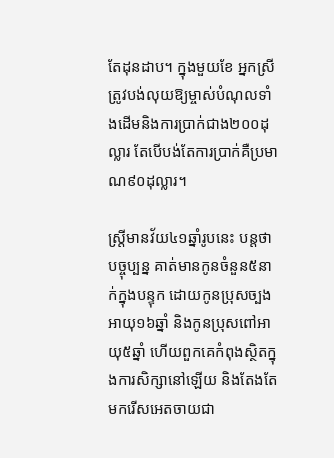តែដុនដាប។ ក្នុងមួយខែ អ្នកស្រីត្រូវបង់លុយឱ្យម្ចាស់បំណុលទាំងដើមនិងការប្រាក់ជាង២០០ដុល្លារ តែបើបង់តែការប្រាក់គឺប្រមាណ៩០ដុល្លារ។

ស្រ្តីមានវ័យ៤១ឆ្នាំរូបនេះ បន្តថា បច្ចុប្បន្ន គាត់មានកូនចំនួន៥នាក់ក្នុងបន្ទុក ដោយកូនប្រុសច្បងអាយុ១៦ឆ្នាំ និងកូនប្រុសពៅអាយុ៥ឆ្នាំ ហើយពួកគេកំពុងស្ថិតក្នុងការសិក្សានៅឡើយ និងតែងតែមករើសអេតចាយជា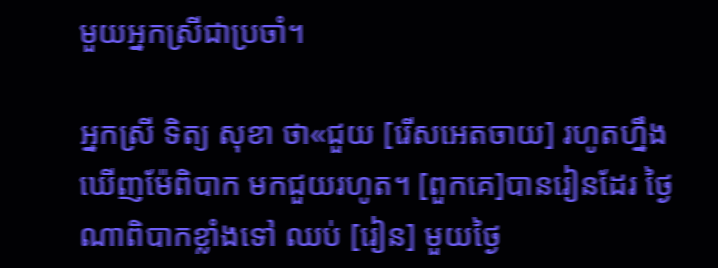មួយអ្នកស្រីជាប្រចាំ។

អ្នកស្រី ទិត្យ សុខា ថា«ជួយ [រើសអេតចាយ] រហូតហ្នឹង ឃើញម៉ែពិបាក មកជួយរហូត។ [ពួកគេ]បានរៀនដែរ ថ្ងៃណាពិបាកខ្លាំងទៅ ឈប់ [រៀន] មួយថ្ងៃ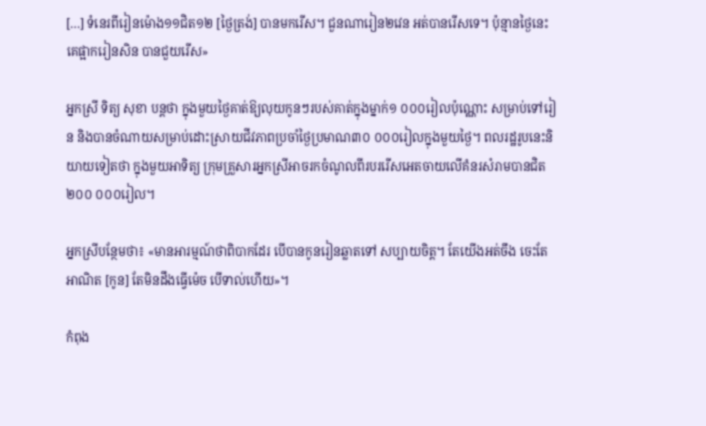[…] ទំនេរពីរៀនម៉ោង១១ជិត១២ [ថ្ងៃត្រង់] បានមករើស។ ជួនណារៀន២វេន អត់បានរើសទេ។ ប៉ុន្មានថ្ងៃនេះ គេផ្អាករៀនសិន បានជួយរើស»

អ្នកស្រី ទិត្យ សុខា បន្តថា ក្នុងមួយថ្ងៃគាត់ឱ្យលុយកូនៗរបស់គាត់ក្នុងម្នាក់១ ០០០រៀលប៉ុណ្ណោះ សម្រាប់ទៅរៀន និងបានចំណាយសម្រាប់ដោះស្រាយជីវភាពប្រចាំថ្ងៃប្រមាណ៣០ ០០០រៀលក្នុងមួយថ្ងៃ។ ពលរដ្ឋរូបនេះនិយាយទៀតថា ក្នុងមួយអាទិត្យ ក្រុមគ្រួសារអ្នកស្រីអាចរកចំណូលពីរបររើសអេតចាយលើគំនរសំរាមបានជិត២០០ ០០០រៀល។

អ្នកស្រីបន្ថែមថា៖ «មានអារម្មណ៍ថាពិបាកដែរ បើបានកូនរៀនឆ្លាតទៅ សប្បាយចិត្ត។ តែយើងអត់ចឹង ចេះតែអាណិត [កូន] តែមិនដឹងធ្វើម៉េច បើទាល់ហើយ»។

កំពុង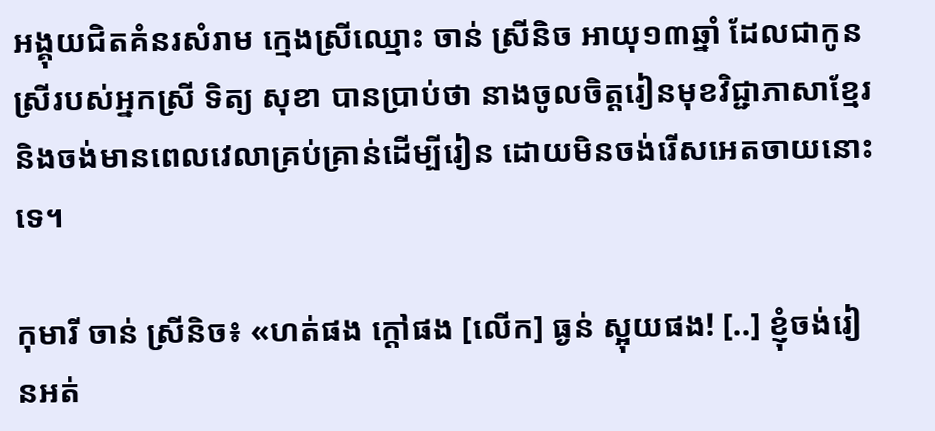អង្គុយជិតគំនរសំរាម ក្មេងស្រីឈ្មោះ ចាន់ ស្រីនិច អាយុ១៣ឆ្នាំ ដែលជាកូនស្រីរបស់អ្នកស្រី ទិត្យ សុខា បានប្រាប់ថា នាងចូលចិត្តរៀនមុខវិជ្ជាភាសាខ្មែរ និងចង់មានពេលវេលាគ្រប់គ្រាន់ដើម្បីរៀន ដោយមិនចង់រើសអេតចាយនោះទេ។

កុមារី ចាន់ ស្រីនិច៖ «ហត់ផង ក្ដៅផង [លើក] ធ្ងន់ ស្អុយផង! [..] ខ្ញុំចង់រៀនអត់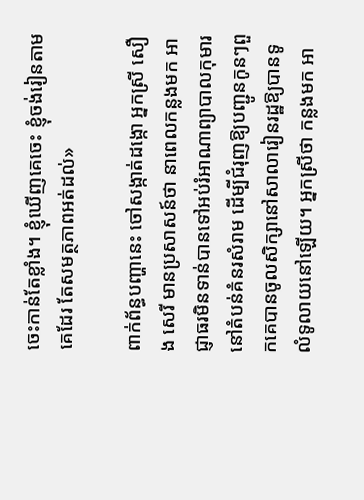ចេះកាន់តែខ្លាំង។ ខ្ញុំឃើញគេចេះ ខ្ញុំចង់រៀនតាមគេដែរ តែសមត្ថភាពអត់ដល់»

ពាក់ព័ន្ធបញ្ហានេះ ចៅសង្កាត់ដង្កោ អ្នកស្រី សឿង សេរី មានប្រសាសន៍ថា នាពេលកន្លងមក អាជ្ញាធរមិនទាន់បានទៅអប់រំអាណាព្យាបាលកុមារនៅតំបន់គំនរសំរាម ដើម្បីជំរុញឱ្យបញ្ជូនកូនៗពួកគេបានចូលសិក្សានៅសាលារៀនរដ្ឋឱ្យបានទូលំទូលាយនៅឡើយ។ អ្នកស្រីថា កន្លងមក អា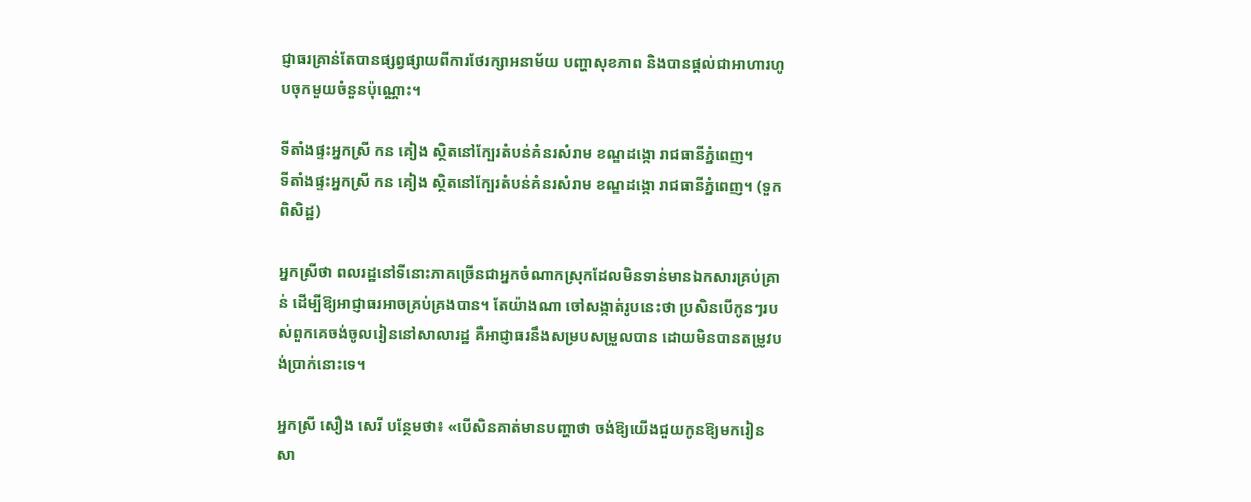ជ្ញាធរគ្រាន់តែបានផ្សព្វផ្សាយពីការថែរក្សាអនាម័យ បញ្ហាសុខភាព និងបានផ្ដល់ជាអាហារហូបចុកមួយចំនួនប៉ុណ្ណោះ។

ទីតាំងផ្ទះអ្នកស្រី កន គៀង ស្ថិតនៅក្បែរតំបន់គំនរសំរាម ខណ្ឌដង្កោ រាជធានីភ្នំពេញ។
ទីតាំងផ្ទះអ្នកស្រី កន គៀង ស្ថិតនៅក្បែរតំបន់គំនរសំរាម ខណ្ឌដង្កោ រាជធានីភ្នំពេញ។ (ទួក ពិសិដ្ឋ)

អ្នកស្រីថា ពលរដ្ឋនៅទីនោះភាគច្រើនជាអ្នកចំណាកស្រុកដែលមិនទាន់មានឯកសារគ្រប់គ្រាន់ ដើម្បីឱ្យអាជ្ញាធរអាចគ្រប់គ្រងបាន។ តែយ៉ាងណា ចៅសង្កាត់រូបនេះថា ប្រសិនបើកូនៗរបស់ពួកគេចង់ចូលរៀននៅសាលារដ្ឋ គឺអាជ្ញាធរនឹងសម្របសម្រួលបាន ដោយមិនបានតម្រូវបង់ប្រាក់នោះទេ។

អ្នកស្រី សឿង សេរី បន្ថែមថា៖ «បើសិនគាត់មានបញ្ហាថា ចង់ឱ្យយើងជួយកូនឱ្យមករៀនសា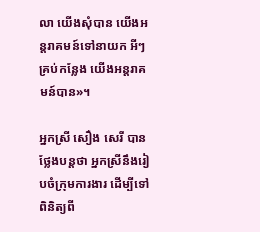លា យើងសុំបាន យើងអន្តរាគមន៍ទៅនាយក អីៗគ្រប់កន្លែង យើងអន្តរាគមន៍បាន»។

អ្នកស្រី សឿង សេរី បានថ្លែងបន្តថា អ្នកស្រីនឹងរៀបចំក្រុមការងារ ដើម្បីទៅពិនិត្យពី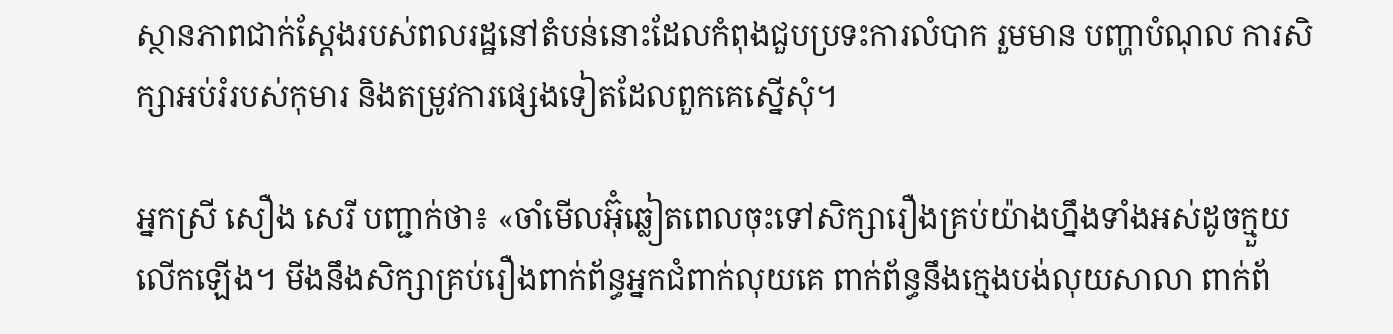ស្ថានភាពជាក់ស្ដែងរបស់ពលរដ្ឋនៅតំបន់នោះដែលកំពុងជួបប្រទះការលំបាក រួមមាន បញ្ហាបំណុល ការសិក្សាអប់រំរបស់កុមារ និងតម្រូវការផ្សេងទៀតដែលពួកគេស្នើសុំ។

អ្នកស្រី សឿង សេរី បញ្ជាក់ថា៖ «ចាំមើលអ៊ុំឆ្លៀតពេលចុះទៅសិក្សារឿងគ្រប់យ៉ាងហ្នឹងទាំងអស់ដូចក្មួយលើកឡើង។ មីងនឹងសិក្សាគ្រប់រឿងពាក់ព័ន្ធអ្នកជំពាក់លុយគេ ពាក់ព័ន្ធនឹងក្មេងបង់លុយសាលា ពាក់ព័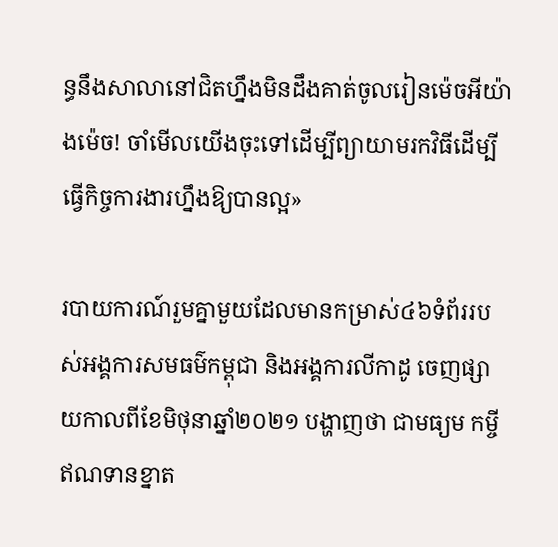ន្ធនឹងសាលានៅជិតហ្នឹងមិនដឹងគាត់ចូលរៀនម៉េចអីយ៉ាងម៉េច! ចាំមើលយើងចុះទៅដើម្បីព្យាយាមរកវិធីដើម្បីធ្វើកិច្ចការងារហ្នឹងឱ្យបានល្អ»

របាយការណ៍រួមគ្នាមួយដែលមានកម្រាស់៤៦ទំព័ររបស់អង្គការសមធម៌កម្ពុជា និងអង្គការលីកាដូ ចេញផ្សាយកាលពីខែមិថុនាឆ្នាំ២០២១ បង្ហាញថា ជាមធ្យម កម្ចីឥណទានខ្នាត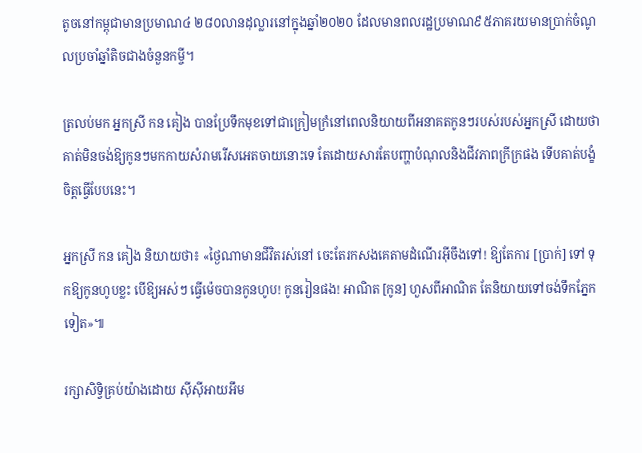តូចនៅកម្ពុជាមានប្រមាណ៤ ២៨០លានដុល្លារនៅក្នុងឆ្នាំ២០២០ ដែលមានពលរដ្ឋប្រមាណ៩៥ភាគរយមានប្រាក់ចំណូលប្រចាំឆ្នាំតិចជាងចំនួនកម្ចី។

ត្រលប់មក អ្នកស្រី កន គៀង បានប្រែទឹកមុខទៅជាក្រៀមក្រំនៅពេលនិយាយពីអនាគតកូនៗរបស់របស់អ្នកស្រី ដោយថា គាត់មិនចង់ឱ្យកូនៗមកកាយសំរាមរើសអេតចាយនោះទេ តែដោយសារតែបញ្ហាបំណុលនិងជីវភាពក្រីក្រផង ទើបគាត់បង្ខំចិត្តធ្វើបែបនេះ។

អ្នកស្រី កន គៀង និយាយថា៖ «ថ្ងៃណាមានជីវិតរស់នៅ ចេះតែរកសងគេតាមដំណើរអ៊ីចឹងទៅ! ឱ្យតែការ [ប្រាក់] ទៅ ទុកឱ្យកូនហូបខ្លះ បើឱ្យអស់ៗ ធ្វើម៉េចបានកូនហូប! កូនរៀនផង! អាណិត [កូន] ហួសពីអាណិត តែនិយាយទៅចង់ទឹកភ្នែកទៀត»៕

រក្សាសិទ្វិគ្រប់យ៉ាងដោយ ស៊ីស៊ីអាយអឹម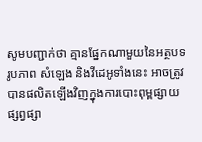សូមបញ្ជាក់ថា គ្មានផ្នែកណាមួយនៃអត្ថបទ រូបភាព សំឡេង និងវីដេអូទាំងនេះ អាចត្រូវបានផលិតឡើងវិញក្នុងការបោះពុម្ពផ្សាយ ផ្សព្វផ្សា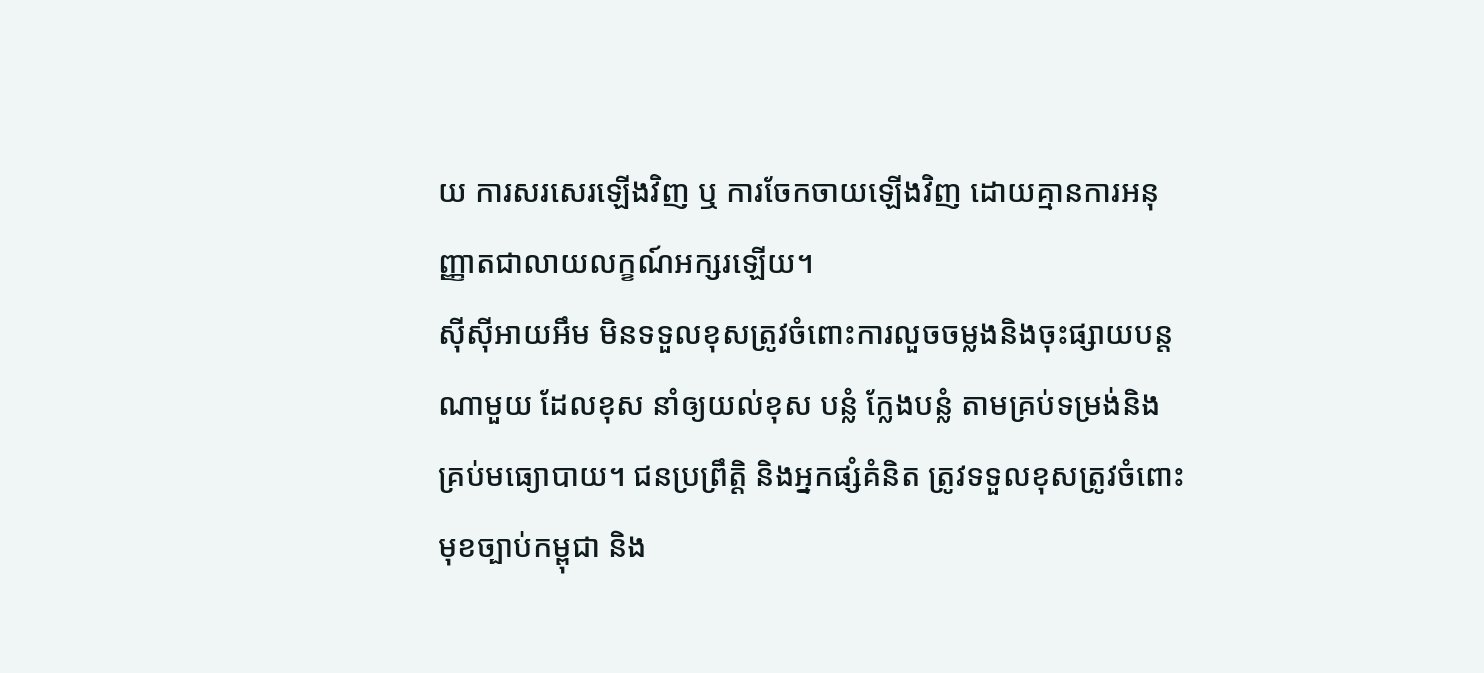យ ការសរសេរឡើងវិញ ឬ ការចែកចាយឡើងវិញ ដោយគ្មានការអនុញ្ញាតជាលាយលក្ខណ៍អក្សរឡើយ។
ស៊ីស៊ីអាយអឹម មិនទទួលខុសត្រូវចំពោះការលួចចម្លងនិងចុះផ្សាយបន្តណាមួយ ដែលខុស នាំឲ្យយល់ខុស បន្លំ ក្លែងបន្លំ តាមគ្រប់ទម្រង់និងគ្រប់មធ្យោបាយ។ ជនប្រព្រឹត្តិ និងអ្នកផ្សំគំនិត ត្រូវទទួលខុសត្រូវចំពោះមុខច្បាប់កម្ពុជា និង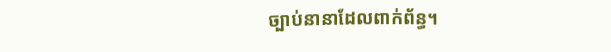ច្បាប់នានាដែលពាក់ព័ន្ធ។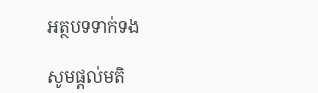អត្ថបទទាក់ទង

សូមផ្ដល់មតិ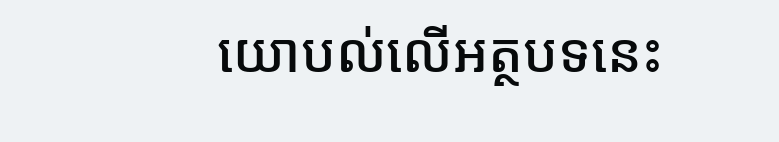យោបល់លើអត្ថបទនេះ